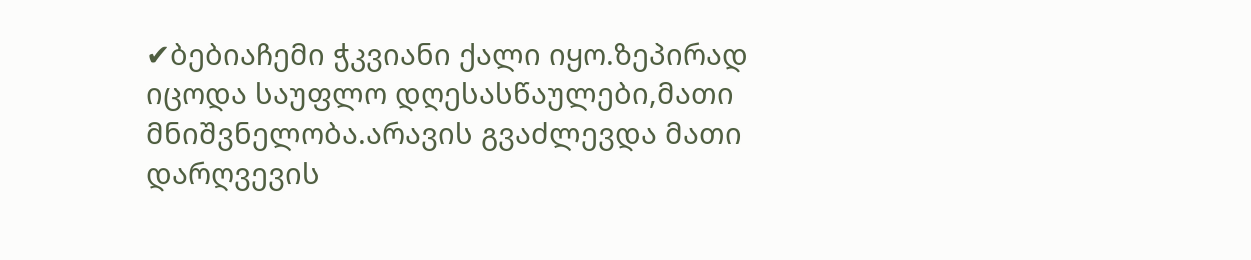✔ბებიაჩემი ჭკვიანი ქალი იყო.ზეპირად იცოდა საუფლო დღესასწაულები,მათი მნიშვნელობა.არავის გვაძლევდა მათი დარღვევის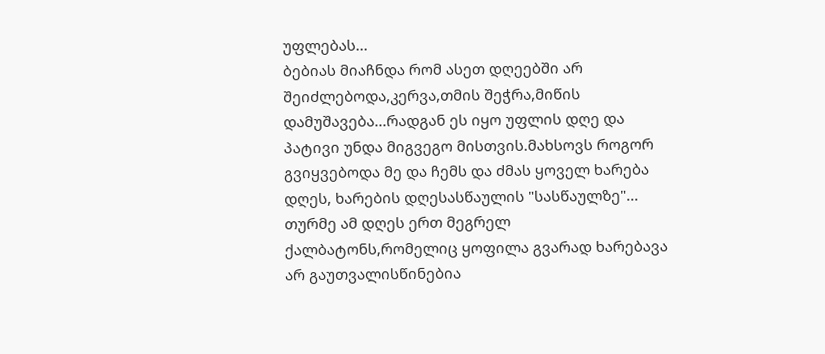უფლებას...
ბებიას მიაჩნდა რომ ასეთ დღეებში არ შეიძლებოდა,კერვა,თმის შეჭრა,მიწის დამუშავება...რადგან ეს იყო უფლის დღე და პატივი უნდა მიგვეგო მისთვის.მახსოვს როგორ გვიყვებოდა მე და ჩემს და ძმას ყოველ ხარება დღეს, ხარების დღესასწაულის "სასწაულზე"...
თურმე ამ დღეს ერთ მეგრელ ქალბატონს,რომელიც ყოფილა გვარად ხარებავა არ გაუთვალისწინებია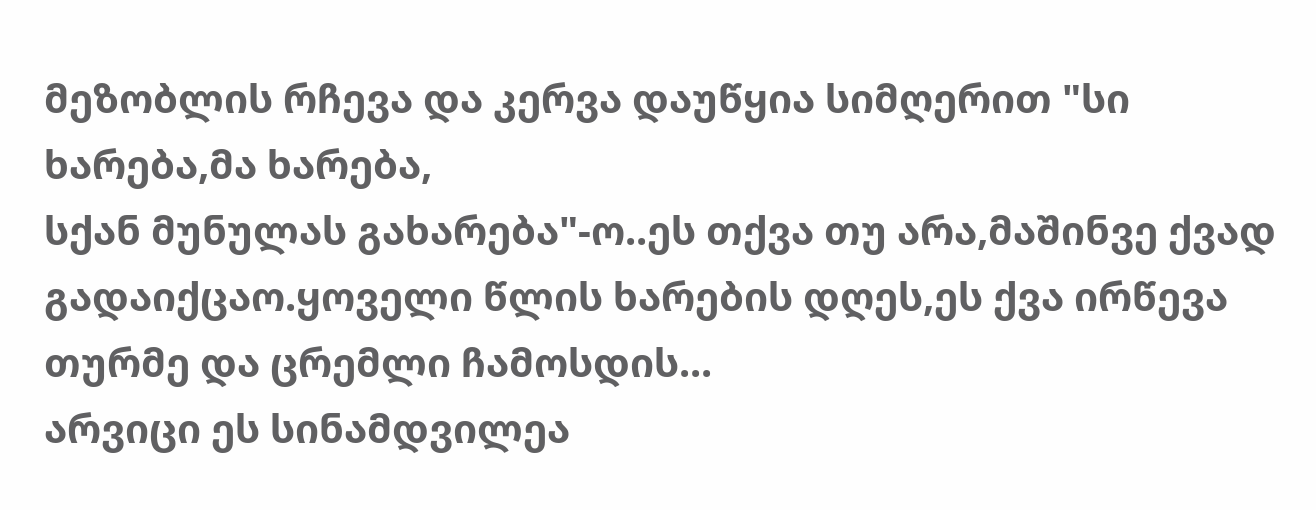მეზობლის რჩევა და კერვა დაუწყია სიმღერით "სი ხარება,მა ხარება,
სქან მუნულას გახარება"-ო..ეს თქვა თუ არა,მაშინვე ქვად გადაიქცაო.ყოველი წლის ხარების დღეს,ეს ქვა ირწევა თურმე და ცრემლი ჩამოსდის...
არვიცი ეს სინამდვილეა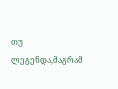თუ ლეგენდა,მაგრამ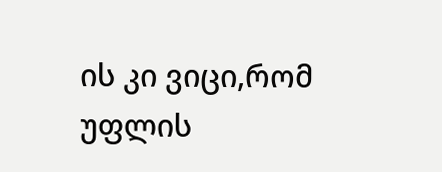ის კი ვიცი,რომ უფლის